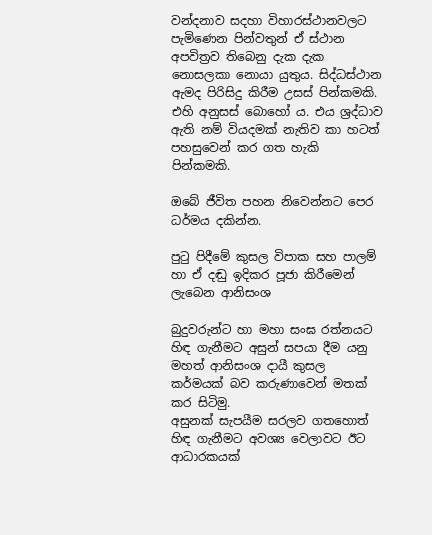වන්දනාව සදහා විහාරස්ථානවලට පැමිණෙන පින්වතුන් ඒ ස්ථාන අපවිත්‍රව තිබෙනු දැක දැක නොසලකා නොයා යුතුය. සිද්ධස්ථාන ඇමද පිරිසිදු කිරීම උසස් පින්කමකි. එහි අනුසස් බොහෝ ය. එය ශ්‍රද්ධාව ඇති නම් වියදමක් නැතිව කා හටත් පහසුවෙන් කර ගත හැකි පින්කමකි.

ඔබේ ජීවිත පහන නිවෙන්නට පෙර ධර්මය දකින්න.

පුටු පිදීමේ කුසල විපාක සහ පාලම් හා ඒ දඬු ඉදිකර පූජා කිරීමෙන් ලැබෙන ආනිසංශ

බුදුවරුන්ට හා මහා සංඝ රත්නයට හිඳ ගැනීමට අසුන් සපයා දීම යනු මහත් ආනිසංශ දායී කුසල කර්මයක් බව කරුණාවෙන් මතක් කර සිටිමු.
අසුනක් සැපයීම සරලව ගතහොත් හිඳ ගැනීමට අවශ්‍ය වෙලාවට ඊට ආධාරකයක්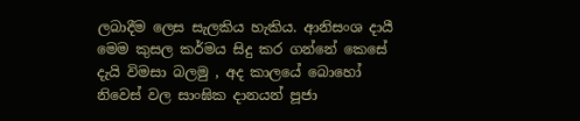ලබාදීම ලෙස සැලකිය හැකිය. ආනිසංශ දායී
මෙම කුසල කර්මය සිදු කර ගන්නේ කෙසේ දැයි විමසා බලමු , අද කාලයේ බොහෝ නිවෙස් වල සාංඝික දානයන් පූජා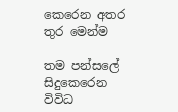කෙරෙන අතර තුර මෙන්ම

තම පන්සලේ සිදුකෙරෙන විවිධ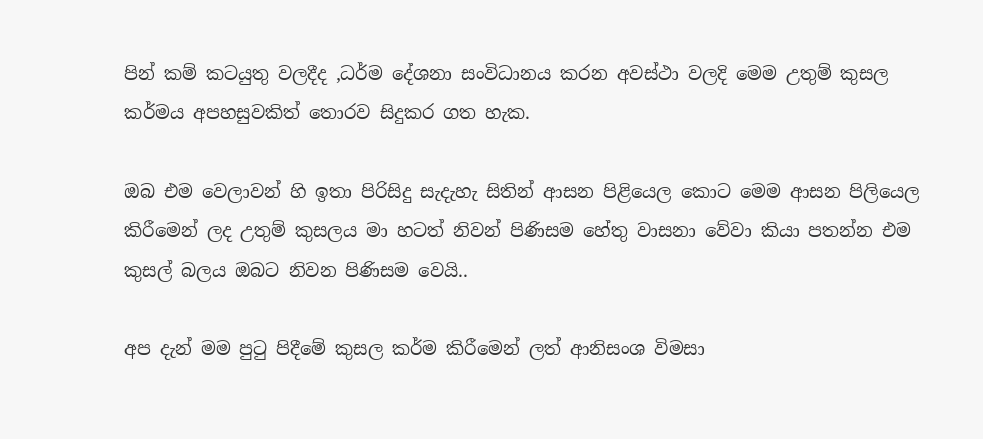පින් කම් කටයුතු වලදීද ,ධර්ම දේශනා සංවිධානය කරන අවස්ථා වලදි මෙම උතුම් කුසල කර්මය අපහසුවකිත් තොරව සිදුකර ගත හැක.

ඔබ එම වෙලාවන් හි ඉතා පිරිසිදු සැදැහැ සිතින් ආසන පිළියෙල කොට මෙම ආසන පිලියෙල කිරීමෙන් ලද උතුම් කුසලය මා හටත් නිවන් පිණිසම හේතු වාසනා වේවා කියා පතන්න එම කුසල් බලය ඔබට නිවන පිණිසම වෙයි..

අප දැන් මම පුටු පිදීමේ කුසල කර්ම කිරීමෙන් ලත් ආනිසංශ විමසා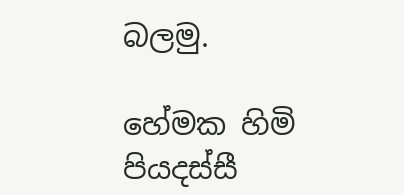බලමු.

හේමක හිමි පියදස්සී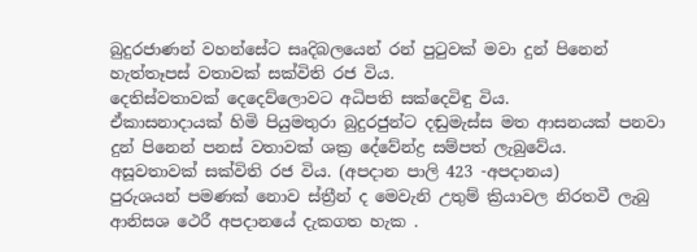බුදුරජාණන් වහන්සේට සෘදිබලයෙන් රන් පුටුවක් මවා දුන් පිනෙන් හැත්තෑපස් වතාවක් සක්විති රජ විය.
දෙතිස්වතාවක් දෙදෙව්ලොවට අධිපති සක්දෙවිඳු විය.
ඒකාසනාදායක් හිමි පියුමතුරා බුදුරජුන්ට දඬුමැස්ස මත ආසනයක් පනවා දුන් පිනෙන් පනස් වතාවක් ශක්‍ර දේවේන්ද්‍ර සම්පත් ලැබුවේය.
අසූවතාවක් සක්විති රජ විය. (අපදාන පාලි 423 -අපදානය)
පුරුශයන් පමණක් නොව ස්ත්‍රීන් ද මෙවැනි උතුම් ක්‍රියාවල නිරතවී ලැබු ආනිසශ ථෙරී අපදානයේ දැකගත හැක .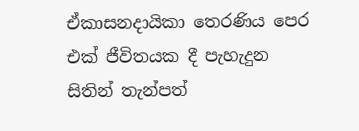ඒකාසනදායිකා තෙරණිය පෙර එක් ජීවිතයක දී පැහැදුන සිතින් තැන්පත්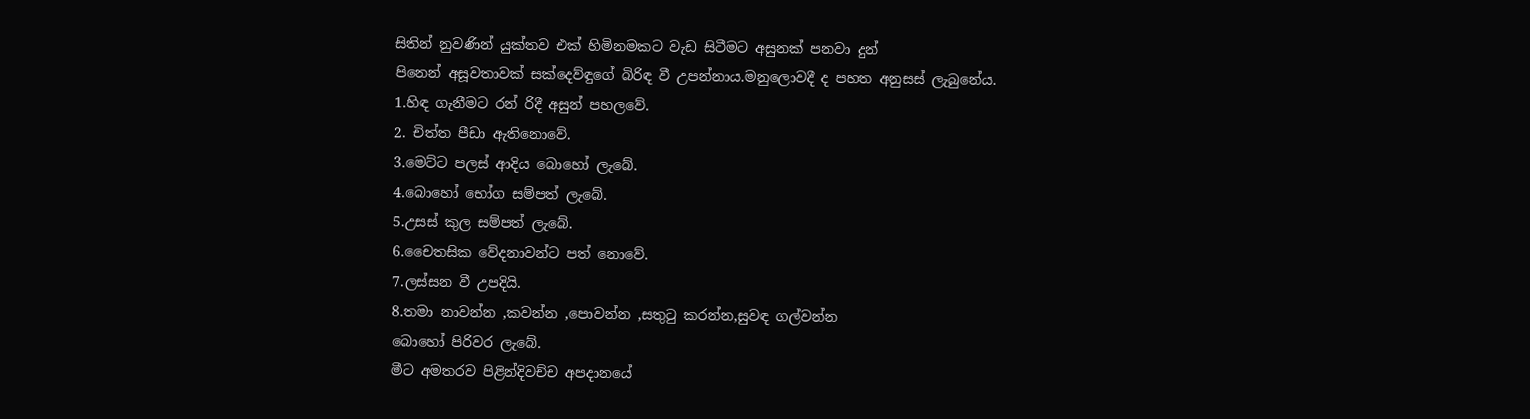සිතින් නුවණින් යුක්තව එක් හිමිනමකට වැඩ සිටීමට අසුනක් පනවා දුන්
පිනෙන් අසූවතාවක් සක්දෙව්ඳුගේ බිරිඳ වී උපන්නාය.මනුලොවදී ද පහත අනුසස් ලැබුනේය.
1.හිඳ ගැනීමට රන් රිදී අසුන් පහලවේ.
2. චිත්ත පීඩා ඇතිනොවේ.
3.මෙට්ට පලස් ආදිය බොහෝ ලැබේ.
4.බොහෝ භෝග සම්පත් ලැබේ.
5.උසස් කුල සම්පත් ලැබේ.
6.චෛතසික වේදනාවන්ට පත් නොවේ.
7.ලස්සන වී උපදියි.
8.තමා නාවන්න ,කවන්න ,පොවන්න ,සතුටු කරන්න,සුවඳ ගල්වන්න
බොහෝ පිරිවර ලැබේ.
මීට අමතරව පිළින්දිවච්ච අපදානයේ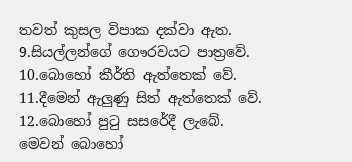තවත් කුසල විපාක දක්වා ඇත.
9.සියල්ලන්ගේ ගෞරවයට පාත්‍රවේ.
10.බොහෝ කීර්ති ඇත්තෙක් වේ.
11.දීමෙන් ඇලුණු සිත් ඇත්තෙක් වේ.
12.බොහෝ පුටු සසරේදී ලැබේ.
මෙවන් බොහෝ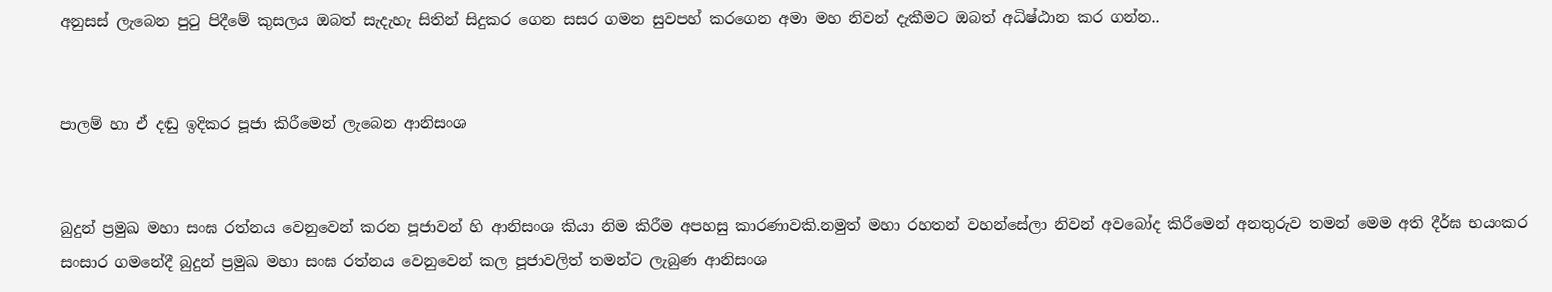අනුසස් ලැබෙන පුටු පිදීමේ කුසලය ඔබත් සැදැහැ සිතින් සිදුකර ගෙන සසර ගමන සුවපහ් කරගෙන අමා මහ නිවන් දැකීමට ඔබත් අධිෂ්ඨාන කර ගන්න..


පාලම් හා ඒ දඬු ඉදිකර පූජා කිරීමෙන් ලැබෙන ආනිසංශ


බුදුන් ප්‍රමුඛ මහා සංඝ රත්නය වෙනුවෙන් කරන පූජාවන් හි ආනිසංශ කියා නිම කිරීම අපහසු කාරණාවකි.නමුත් මහා රහතන් වහන්සේලා නිවන් අවබෝද කිරීමෙන් අනතුරුව තමන් මෙම අති දීර්ඝ භයංකර සංසාර ගමනේදී බුදුන් ප්‍රමුඛ මහා සංඝ රත්නය වෙනුවෙන් කල පූජාවලිත් තමන්ට ලැබුණ ආනිසංශ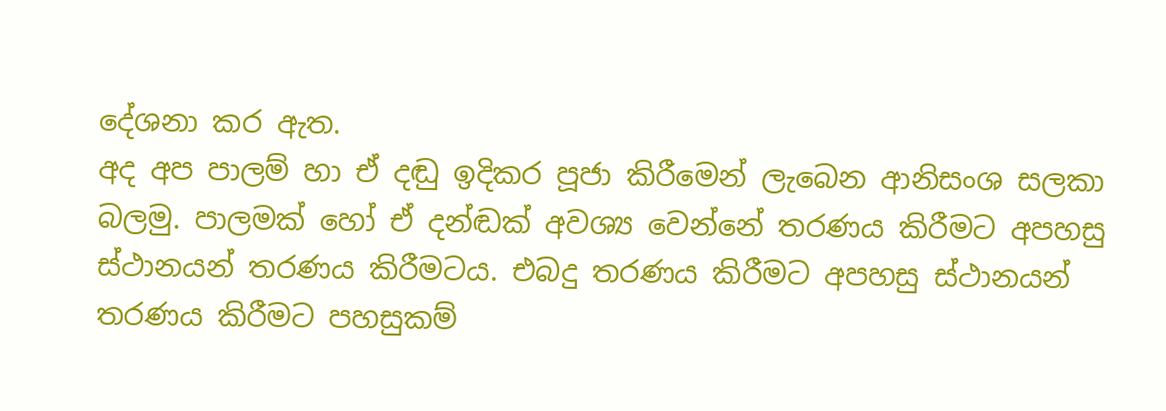දේශනා කර ඇත.
අද අප පාලම් හා ඒ දඬු ඉදිකර පූජා කිරීමෙන් ලැබෙන ආනිසංශ සලකා බලමු. පාලමක් හෝ ඒ දන්ඬක් අවශ්‍ය වෙන්නේ තරණය කිරීමට අපහසු ස්ථානයන් තරණය කිරීමටය. එබදු තරණය කිරීමට අපහසු ස්ථානයන් තරණය කිරීමට පහසුකම්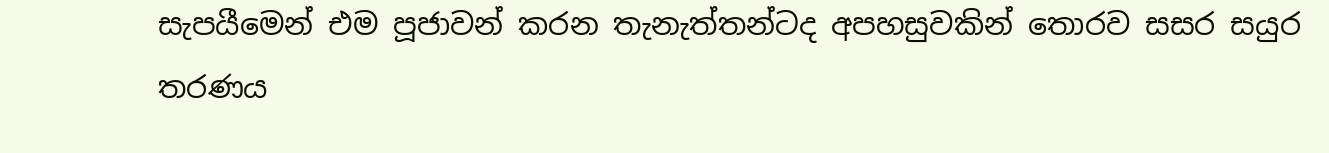සැපයීමෙන් එම පූජාවන් කරන තැනැත්තන්ටද අපහසුවකින් තොරව සසර සයුර තරණය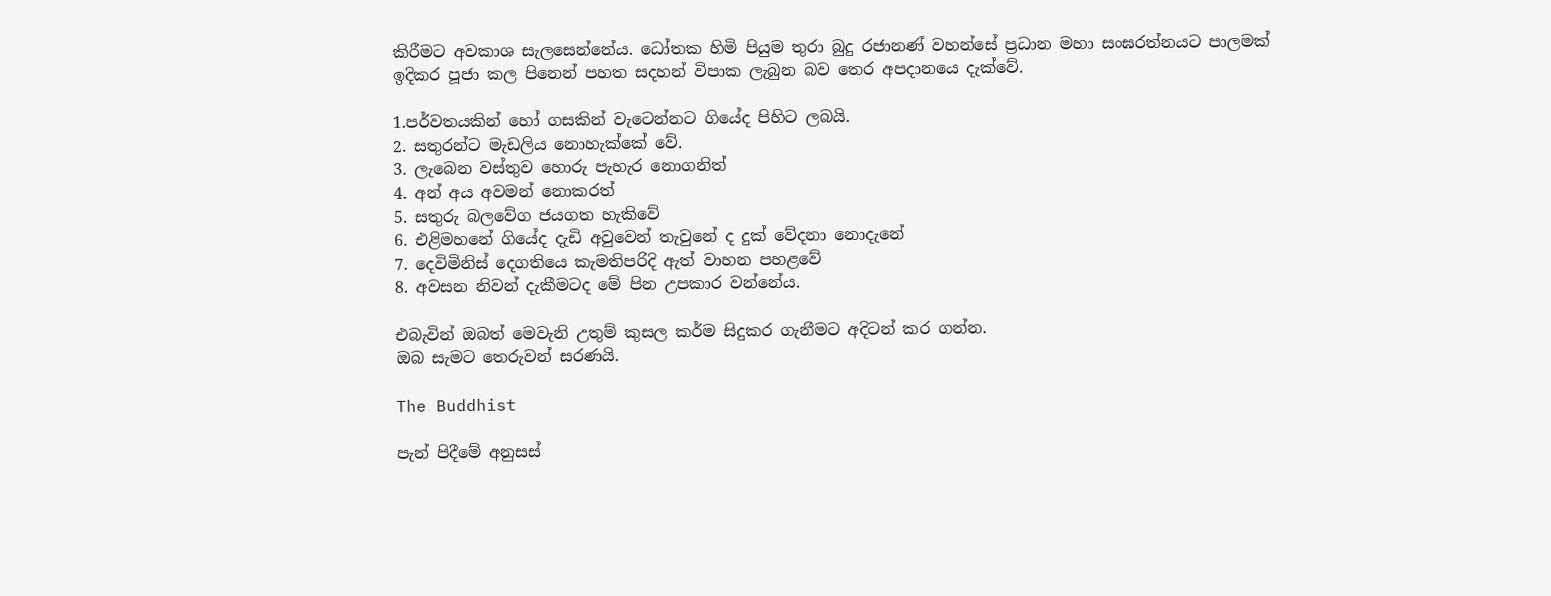කිරීමට අවකාශ සැලසෙන්නේය. ධෝතක හිමි පියුම තුරා බුදු රජානණ් වහන්සේ ප්‍රධාන මහා සංඝරත්නයට පාලමක් ඉදිකර පූජා කල පිනෙන් පහත සදහන් විපාක ලැබුන බව තෙර අපදානයෙ දැක්වේ.

1.පර්වතයකින් හෝ ගසකින් වැටෙන්නට ගි‍යේද පිහිට ලබයි.
2. සතුරන්ට මැඩලිය නොහැක්කේ වේ.
3. ලැබෙන වස්තුව හොරු පැහැර නොගනිත්
4. අන් අය අවමන් නොකරත්
5. සතුරු බලවේග ජයගත හැකිවේ
6. එළිමහනේ ගියේද දැඩි අවුවෙන් තැවුනේ ද දුක් වේදනා නොදැනේ
7. දෙවිමිනිස් දෙගතියෙ කැමතිපරිදි ඇත් වාහන පහළවේ
8. අවසන නිවන් දැකීමටද මේ පින උපකාර වන්නේය.

එබැවින් ඔබත් මෙවැනි උතුම් කුසල කර්ම සිදුකර ගැනීමට අදිටන් කර ගන්න.
ඔබ සැමට තෙරුවන් සරණයි.

The Buddhist

පැන් පිදීමේ අනුසස්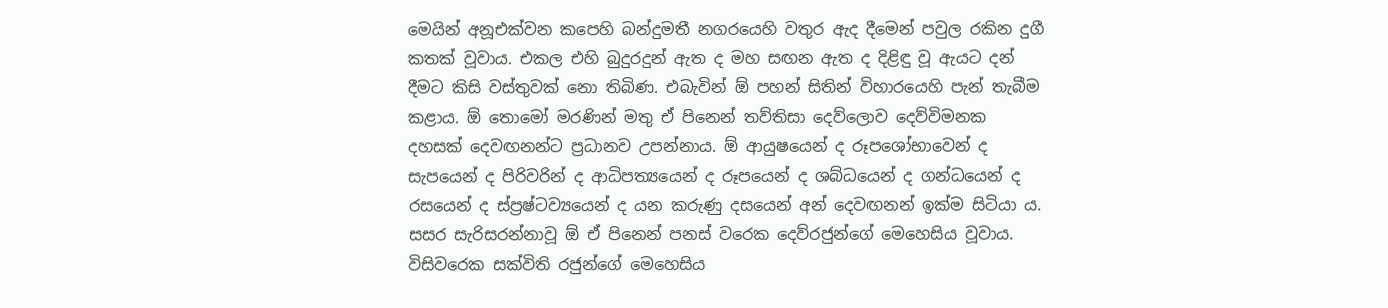මෙයින් අනූඑක්වන කපෙහි බන්දුමතී නගරයෙහි වතුර ඇද දීමෙන් පවුල රකින දුගී කතක් වූවාය. එකල එහි බුදුරදුන් ඇත ද මහ සඟන ඇත ද දිළිඳු වූ ඇයට දන් දීමට කිසි වස්තුවක් නො තිබිණ. එබැවින් ඕ පහන් සිතින් විහාරයෙහි පැන් තැබීම කළාය. ඕ තොමෝ මරණින් මතු ඒ පිනෙන් තව්තිසා දෙව්ලොව දෙව්විමනක දහසක් දෙවඟනන්ට ප්‍රධානව උපන්නාය. ඕ ආයුෂයෙන් ද රූපශෝභාවෙන් ද සැපයෙන් ද පිරිවරින් ද ආධිපත්‍යයෙන් ද රූපයෙන් ද ශබ්ධයෙන් ද ගන්ධයෙන් ද රසයෙන් ද ස්ප්‍රෂ්ටව්‍යයෙන් ද යන කරුණු දසයෙන් අන් දෙවඟනන් ඉක්ම සිටියා ය. සසර සැරිසරන්නාවූ ඕ ඒ පිනෙන් පනස් වරෙක දෙව්රජුන්ගේ මෙහෙසිය වූවාය. විසිවරෙක සක්විති රජුන්ගේ මෙහෙසිය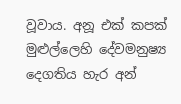වූවාය. අනූ එක් කපක් මුළුල්ලෙහි දේවමනුෂ්‍ය දෙගතිය හැර අන්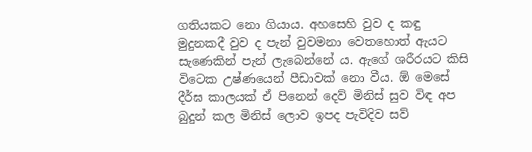ගතියකට නො ගියාය. අහසෙහි වුව ද කඳු මුදුනකදී වුව ද පැන් වුවමනා වෙතහොත් ඇයට සැණෙකින් පැන් ලැබෙන්නේ ය. ඇගේ ශරීරයට කිසි විටෙක උෂ්ණයෙන් පීඩාවක් නො වීය. ඕ මෙසේ දීර්ඝ කාලයක් ඒ පිනෙන් දෙව් මිනිස් සුව විඳ අප බුදුන් කල මිනිස් ලොව ඉපද පැවිදිව සව්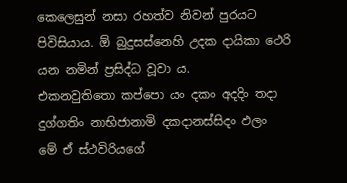කෙලෙසුන් නසා රහත්ව නිවන් පුරයට පිවිසියාය. ඕ බුදුසස්නෙහි උදක දායිකා ථෙරි යන නමින් ප්‍රසිද්ධ වූවා ය.
එකනවුතිතො කප්පො යං දකං අදදිං තදා
දුග්ගතිං නාභිජානාමි දකදානස්සිදං ඵලං
මේ ඒ ස්ථවිරියගේ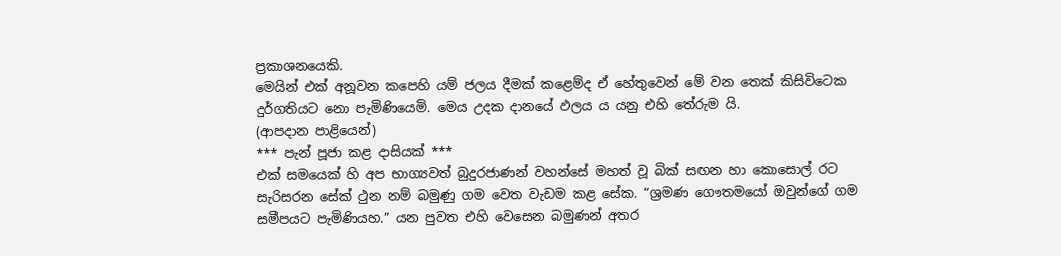ප්‍රකාශනයෙකි.
මෙයින් එක් අනූවන කපෙහි යම් ජලය දීමක් කළෙම්ද ඒ හේතුවෙන් මේ වන තෙක් කිසිවිටෙක දුර්ගතියට නො පැමිණියෙමි. මෙය උදක දානයේ ඵලය ය යනු එහි තේරුම යි.
(ආපදාන පාළියෙන්)
*** පැන් පූජා කළ දාසියක් ***
එක් සමයෙක් හි අප භාග්‍යවත් බුදුරජාණන් වහන්සේ මහත් වූ බික් සඟන හා කොසොල් රට සැරිසරන සේක් ථුන නම් බමුණු ගම වෙත වැඩම කළ සේක. “ශ්‍රමණ ගෞතමයෝ ඔවුන්ගේ ගම සමීපයට පැමිණියහ.” යන පුවත එහි වෙසෙන බමුණන් අතර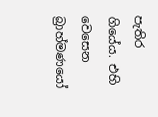පැතිර ගියේය. එහි වෙසෙන බ්‍රාහ්මණයෝ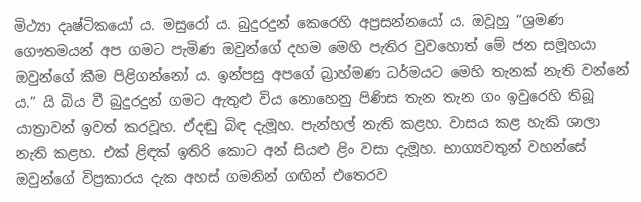මිථ්‍යා දෘෂ්ටිකයෝ ය. මසුරෝ ය. බුදුරදුන් කෙරෙහි අප්‍රසන්නයෝ ය. ඔවූහු “ශ්‍රමණ ගෞතමයන් අප ගමට පැමිණ ඔවුන්ගේ දහම මෙහි පැතිර වුවහොත් මේ ජන සමූහයා ඔවුන්ගේ කීම පිළිගන්නෝ ය. ඉන්පසු අපගේ බ්‍රාහ්මණ ධර්මයට මෙහි තැනක් නැති වන්නේ ය.” යි බිය වී බුදුරදුන් ගමට ඇතුළු විය නොහෙනු පිණිස තැන තැන ගං ඉවුරෙහි තිබූ යාත්‍රාවන් ඉවත් කරවූහ. ඒදඬු බිඳ දැමූහ. පැන්හල් නැති කළහ. වාසය කළ හැකි ශාලා නැති කළහ. එක් ළිඳක් ඉතිරි කොට අන් සියළු ළිං වසා දැමූහ. භාග්‍යවතුන් වහන්සේ ඔවුන්ගේ විප්‍රකාරය දැක අහස් ගමනින් ගඟින් එතෙරව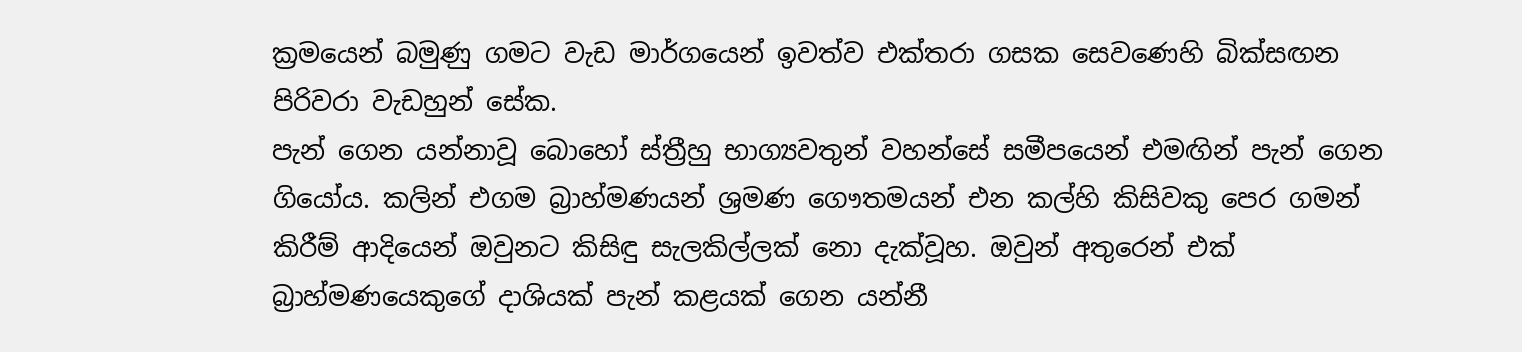ක්‍රමයෙන් බමුණු ගමට වැඩ මාර්ගයෙන් ඉවත්ව එක්තරා ගසක සෙවණෙහි බික්සඟන පිරිවරා වැඩහුන් සේක.
පැන් ගෙන යන්නාවූ බොහෝ ස්ත්‍රීහු භාග්‍යවතුන් වහන්සේ සමීපයෙන් එමඟින් පැන් ගෙන ගියෝය. කලින් එගම බ්‍රාහ්මණයන් ශ්‍රමණ ගෞතමයන් එන කල්හි කිසිවකු පෙර ගමන් කිරීම් ආදියෙන් ඔවුනට කිසිඳු සැලකිල්ලක් නො දැක්වූහ. ඔවුන් අතුරෙන් එක් බ්‍රාහ්මණයෙකුගේ දාශියක් පැන් කළයක් ගෙන යන්නී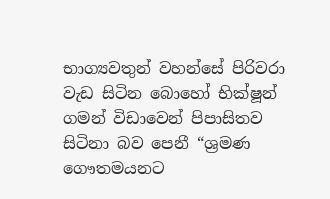භාග්‍යවතුන් වහන්සේ පිරිවරා වැඩ සිටින බොහෝ භික්ෂූන් ගමන් විඩාවෙන් පිපාසිතව සිටිනා බව පෙනී “ශ්‍රමණ ගෞතමයනට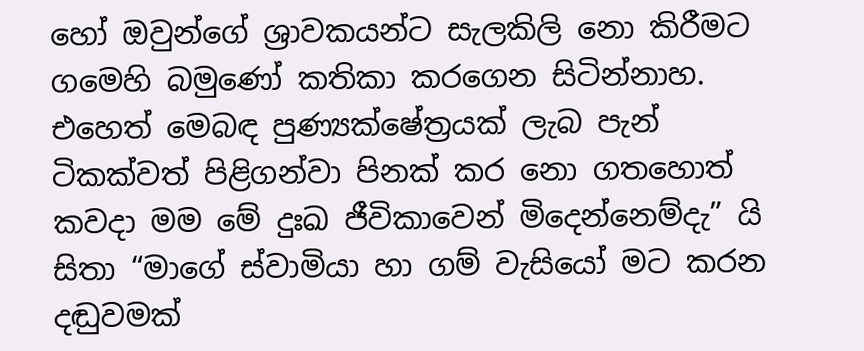හෝ ඔවුන්ගේ ශ්‍රාවකයන්ට සැලකිලි නො කිරීමට ගමෙහි බමුණෝ කතිකා කරගෙන සිටින්නාහ. එහෙත් මෙබඳ පුණ්‍යක්ෂේත්‍රයක් ලැබ පැන් ටිකක්වත් පිළිගන්වා පිනක් කර නො ගතහොත් කවදා මම මේ දුඃඛ ජීවිකාවෙන් මිදෙන්නෙම්දැ” යි සිතා “මාගේ ස්වාමියා හා ගම් වැසියෝ මට කරන දඬුවමක්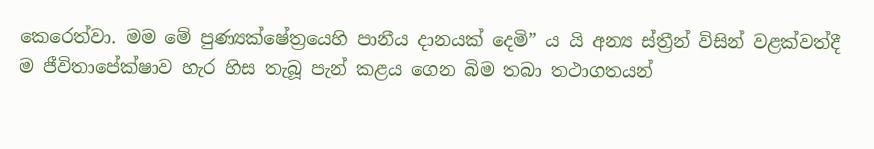කෙරෙත්වා. මම මේ පුණ්‍යක්ෂේත්‍රයෙහි පානීය දානයක් දෙමි” ය යි අන්‍ය ස්ත්‍රීන් විසින් වළක්වත්දී ම ජීවිතාපේක්ෂාව හැර හිස තැබූ පැන් කළය ගෙන බිම තබා තථාගතයන්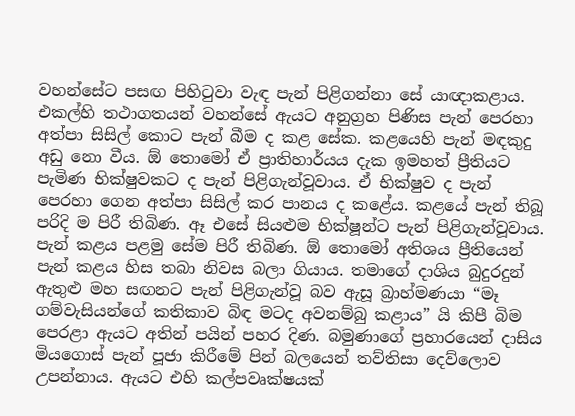වහන්සේට පසඟ පිහිටුවා වැඳ පැන් පිළිගන්නා සේ යාඥාකළාය.
එකල්හි තථාගතයන් වහන්සේ ඇයට අනුග්‍රහ පිණිස පැන් පෙරහා අත්පා සිසිල් කොට පැන් බීම ද කළ සේක. කළයෙහි පැන් මඳකුදු අඩු නො වීය. ඕ තොමෝ ඒ ප්‍රාතිහාර්යය දැක ඉමහත් ප්‍රීතියට පැමිණ භික්ෂුවකට ද පැන් පිළිගැන්වූවාය. ඒ භික්ෂුව ද පැන් පෙරහා ගෙන අත්පා සිසිල් කර පානය ද කළේය. කළයේ පැන් තිබූ පරිදි ම පිරී තිබිණ. ඈ එසේ සියළුම භික්ෂූන්ට පැන් පිළිගැන්වූවාය. පැන් කළය පළමු සේම පිරී තිබිණ. ඕ තොමෝ අතිශය ප්‍රීතියෙන් පැන් කළය හිස තබා නිවස බලා ගියාය. තමාගේ දාශිය බුදුරදුන් ඇතුළු මහ සඟනට පැන් පිළිගැන්වූ බව ඇසූ බ්‍රාහ්මණයා “මෑ ගම්වැසියන්ගේ කතිකාව බිඳ මටද අවනම්බු කළාය” යි කිපී බිම පෙරළා ඇයට අතින් පයින් පහර දිණ. බමුණාගේ ප්‍රහාරයෙන් දාසිය මියගොස් පැන් පූජා කිරීමේ පින් බලයෙන් තව්තිසා දෙව්ලොව උපන්නාය. ඇයට එහි කල්පවෘක්ෂයක්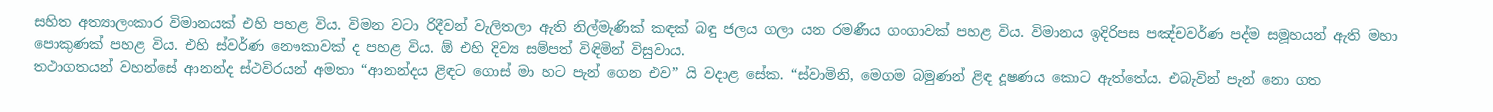සහිත අත්‍යාලංකාර විමානයක් එහි පහළ විය. විමන වටා රිදීවන් වැලිතලා ඇති නිල්මැණික් කඳක් බඳු ජලය ගලා යන රමණීය ගංගාවක් පහළ විය. විමානය ඉදිරිපස පඤ්චවර්ණ පද්ම සමූහයන් ඇති මහා පොකුණක් පහළ විය. එහි ස්වර්ණ නෞකාවක් ද පහළ විය. ඕ එහි දිව්‍ය සම්පත් විඳිමින් විසුවාය.
තථාගතයන් වහන්සේ ආනන්ද ස්ථවිරයන් අමතා “ආනන්දය ළිඳට ගොස් මා හට පැන් ගෙන එව” යි වදාළ සේක. “ස්වාමිනි, මෙගම බමුණන් ළිඳ දූෂණය කොට ඇත්තේය. එබැවින් පැන් නො ගත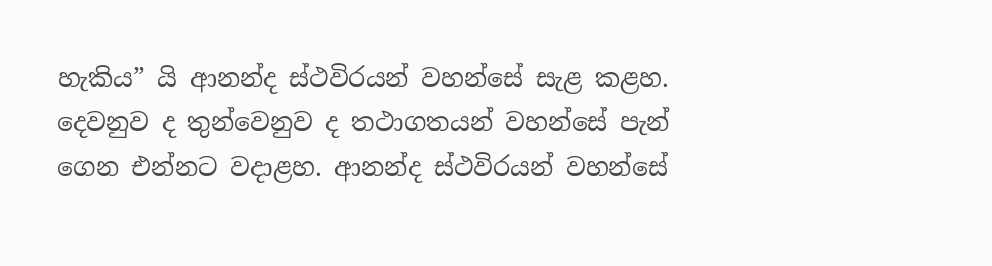හැකිය” යි ආනන්ද ස්ථවිරයන් වහන්සේ සැළ කළහ. දෙවනුව ද තුන්වෙනුව ද තථාගතයන් වහන්සේ පැන් ගෙන එන්නට වදාළහ. ආනන්ද ස්ථවිරයන් වහන්සේ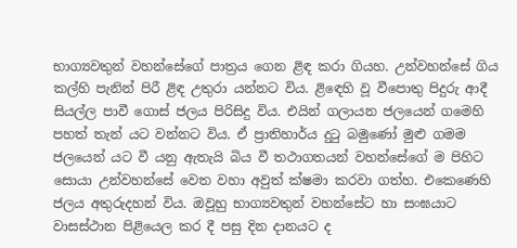භාග්‍යවතුන් වහන්සේගේ පාත්‍රය ගෙන ළිඳ කරා ගියහ. උන්වහන්සේ ගිය කල්හි පැනින් පිරී ළිඳ උතුරා යන්නට විය. ළිඳෙහි වූ වීපොතු පිදුරු ආදී සියල්ල පාවී ගොස් ජලය පිරිසිදු විය. එයින් ගලායන ජලයෙන් ගමෙහි පහත් තැන් යට වන්නට විය. ඒ ප්‍රාතිහාර්ය දුටු බමුණෝ මුළු ගමම ජලයෙන් යට වී යනු ඇතැයි බිය වී තථාගතයන් වහන්සේගේ ම පිහිට සොයා උන්වහන්සේ වෙත වහා අවුත් ක්ෂමා කරවා ගත්හ. එකෙණෙහි ජලය අතුරුදහන් විය. ඔවූහු භාග්‍යවතුන් වහන්සේට හා සංඝයාට වාසස්ථාන පිළියෙල කර දී පසු දින දානයට ද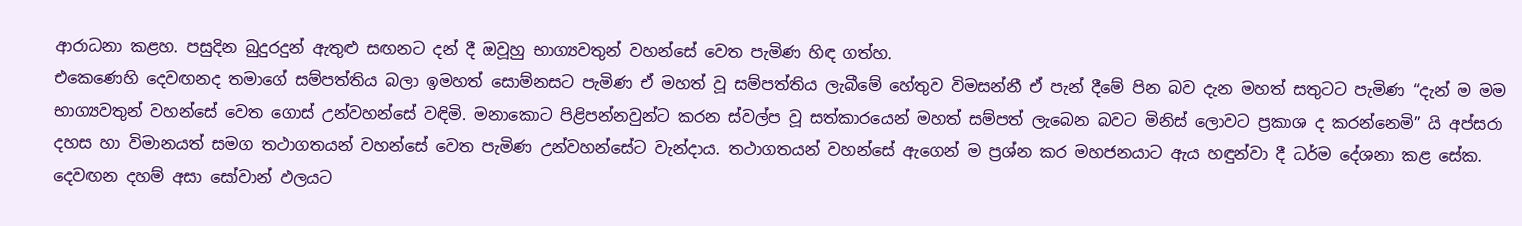ආරාධනා කළහ. පසුදින බුදුරදුන් ඇතුළු සඟනට දන් දී ඔවූහු භාග්‍යවතුන් වහන්සේ වෙත පැමිණ හිඳ ගත්හ.
එකෙණෙහි දෙවඟනද තමාගේ සම්පත්තිය බලා ඉමහත් සොම්නසට පැමිණ ඒ මහත් වූ සම්පත්තිය ලැබීමේ හේතුව විමසන්නී ඒ පැන් දීමේ පින බව දැන මහත් සතුටට පැමිණ “දැන් ම මම භාග්‍යවතුන් වහන්සේ වෙත ගොස් උන්වහන්සේ වඳිමි. මනාකොට පිළිපන්නවුන්ට කරන ස්වල්ප වූ සත්කාරයෙන් මහත් සම්පත් ලැබෙන බවට මිනිස් ලොවට ප්‍රකාශ ද කරන්නෙමි” යි අප්සරා දහස හා විමානයත් සමග තථාගතයන් වහන්සේ වෙත පැමිණ උන්වහන්සේට වැන්දාය. තථාගතයන් වහන්සේ ඇගෙන් ම ප්‍රශ්න කර මහජනයාට ඇය හඳුන්වා දී ධර්ම දේශනා කළ සේක. දෙවඟන දහම් අසා සෝවාන් ඵලයට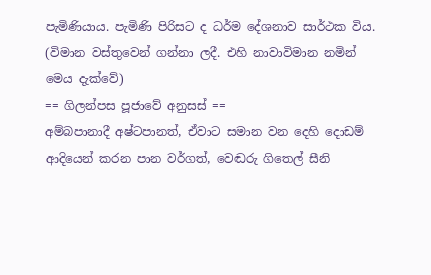පැමිණියාය. පැමිණි පිරිසට ද ධර්ම දේශනාව සාර්ථක විය. (විමාන වස්තුවෙන් ගන්නා ලදී. එහි නාවාවිමාන නමින් මෙය දැක්වේ)
== ගිලන්පස පූජාවේ අනුසස් ==
අම්බපානාදී අෂ්ටපානත්, ඒවාට සමාන වන දෙහි දොඩම් ආදියෙන් කරන පාන වර්ගත්, වෙඬරු ගිතෙල් සීනි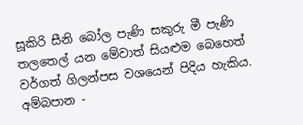සූකිරි සීනි බෝල පැණි සකුරු මී පැණි තලතෙල් යන මේවාත් සියළුම බෙහෙත් වර්ගත් ගිලන්පස වශයෙන් පිදිය හැකිය.
අම්බපාන -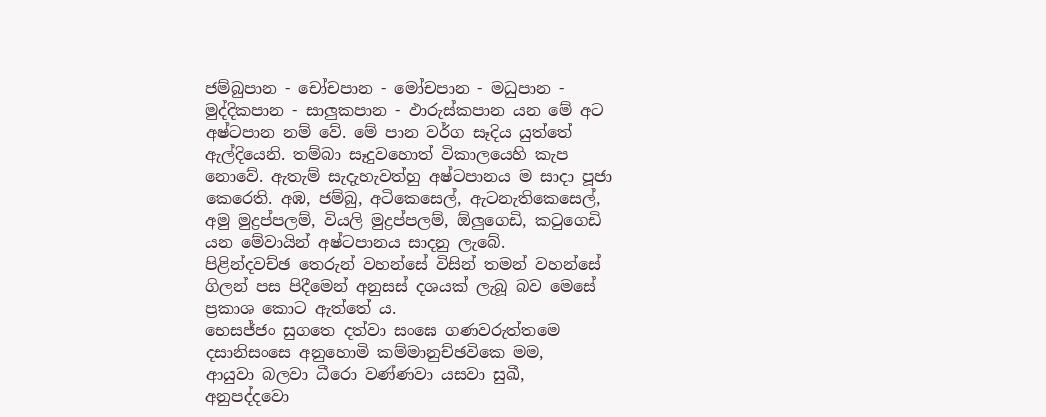ජම්බුපාන - චෝචපාන - මෝචපාන - මධුපාන - මුද්දිකපාන - සාලුකපාන - ඵාරුස්කපාන යන මේ අට අෂ්ටපාන නම් වේ. මේ පාන වර්ග සෑදිය යුත්තේ ඇල්දියෙනි. තම්බා සෑදුවහොත් විකාලයෙහි කැප නොවේ. ඇතැම් සැදැහැවත්හු අෂ්ටපානය ම සාදා පූජා කෙරෙති. අඹ, ජම්බු, අටිකෙසෙල්, ඇටනැතිකෙසෙල්, අමු මුද්‍රප්පලම්, වියලි මුද්‍රප්පලම්, ඕලුගෙඩි, කටුගෙඩි යන මේවායින් අෂ්ටපානය සාදනු ලැබේ.
පිළින්දවච්ඡ තෙරුන් වහන්සේ විසින් තමන් වහන්සේ ගිලන් පස පිදීමෙන් අනුසස් දශයක් ලැබූ බව මෙසේ ප්‍රකාශ කොට ඇත්තේ ය.
භෙසජ්ජං සුගතෙ දත්වා සංඝෙ ගණවරුත්තමෙ
දසානිසංසෙ අනුහොමි කම්මානුච්ඡවිකෙ මම,
ආයුවා බලවා ධීරො වණ්ණවා යසවා සුඛී,
අනුපද්දවො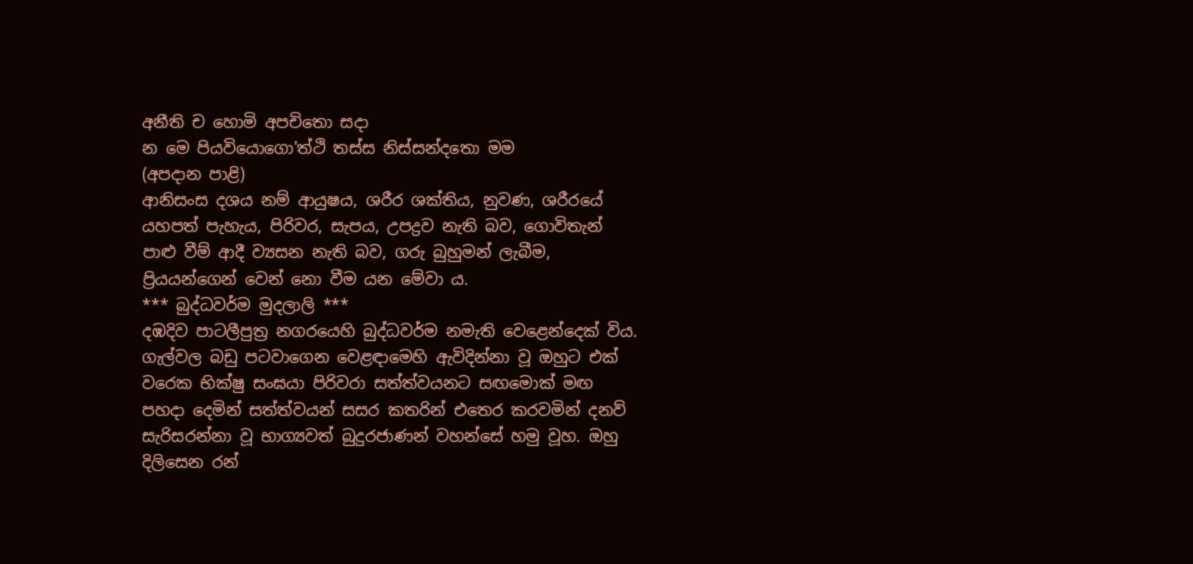අනීති ච හොමි අපචිතො සදා
න මෙ පියවියොගො'ත්ථි තස්ස නිස්සන්දතො මම
(අපදාන පාළි)
ආනිසංස දශය නම් ආයුෂය, ශරීර ශක්තිය, නුවණ, ශරීරයේ යහපත් පැහැය, පිරිවර, සැපය, උපද්‍රව නැති බව, ගොවිතැන් පාළු වීම් ආදී ව්‍යසන නැති බව, ගරු බුහුමන් ලැබීම, ප්‍රියයන්ගෙන් වෙන් නො වීම යන මේවා ය.
*** බුද්ධවර්ම මුදලාලි ***
දඹදිව පාටලීපුත්‍ර නගරයෙහි බුද්ධවර්ම නමැති වෙළෙන්දෙක් විය. ගැල්වල බඩු පටවාගෙන වෙළඳාමෙහි ඇවිදින්නා වූ ඔහුට එක් වරෙක භික්ෂු සංඝයා පිරිවරා සත්ත්වයනට සඟමොක් මඟ පහදා දෙමින් සත්ත්වයන් සසර කතරින් එතෙර කරවමින් දනව් සැරිසරන්නා වූ භාග්‍යවත් බුදුරජාණන් වහන්සේ හමු වූහ. ඔහු දිලිසෙන රන්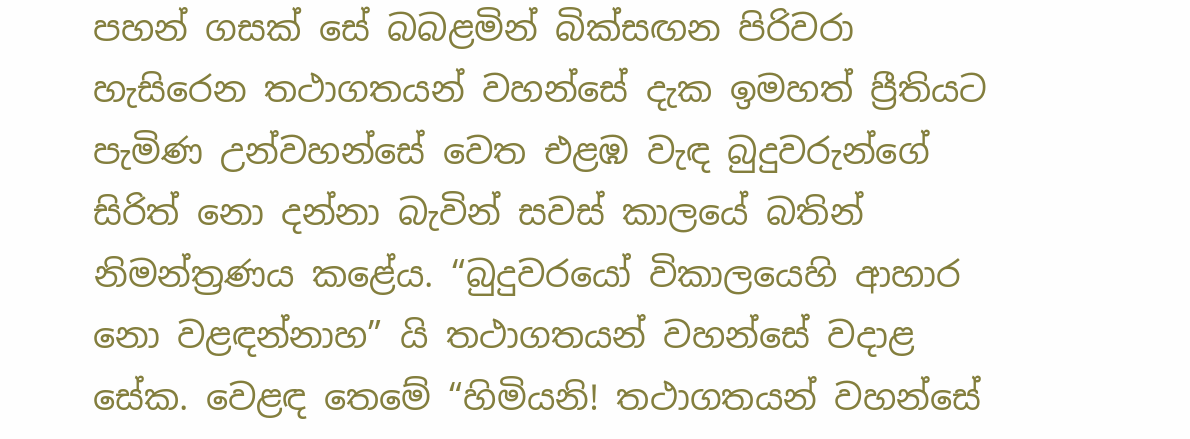පහන් ගසක් සේ බබළමින් බික්සඟන පිරිවරා හැසිරෙන තථාගතයන් වහන්සේ දැක ඉමහත් ප්‍රීතියට පැමිණ උන්වහන්සේ වෙත එළඹ වැඳ බුදුවරුන්ගේ සිරිත් නො දන්නා බැවින් සවස් කාලයේ බතින් නිමන්ත්‍රණය කළේය. “බුදුවරයෝ විකාලයෙහි ආහාර නො වළඳන්නාහ” යි තථාගතයන් වහන්සේ වදාළ සේක. වෙළඳ තෙමේ “හිමියනි! තථාගතයන් වහන්සේ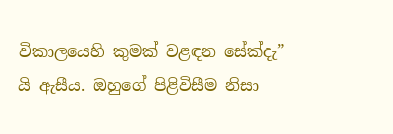විකාලයෙහි කුමක් වළඳන සේක්දැ” යි ඇසීය. ඔහුගේ පිළිවිසීම නිසා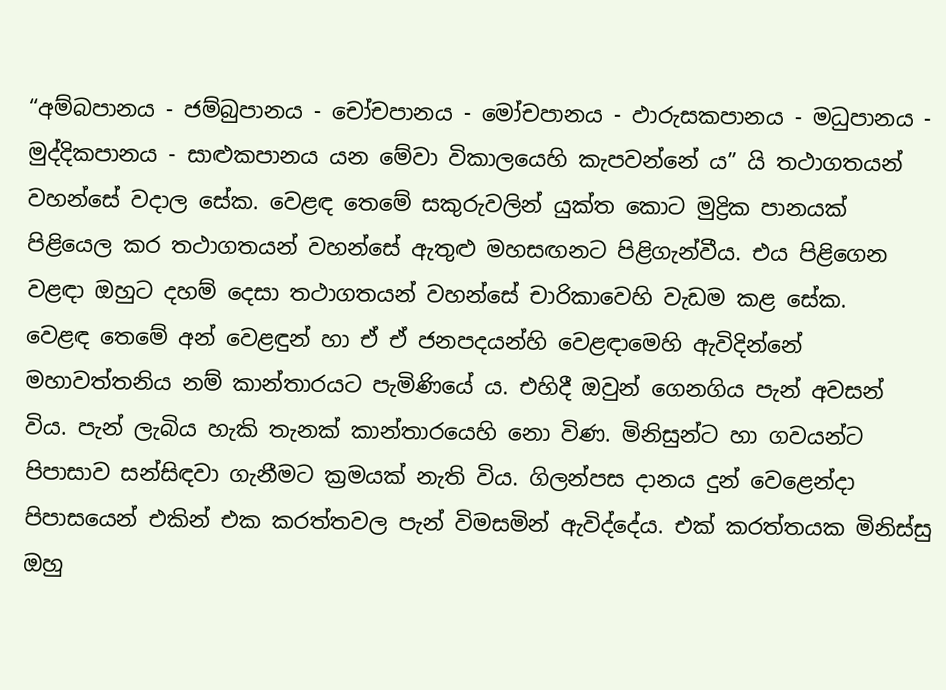“අම්බපානය - ජම්බුපානය - චෝචපානය - මෝචපානය - ඵාරුසකපානය - මධුපානය - මුද්දිකපානය - සාළුකපානය යන මේවා විකාලයෙහි කැපවන්නේ ය” යි තථාගතයන් වහන්සේ වදාල සේක. වෙළඳ තෙමේ සකුරුවලින් යුක්ත කොට මුද්‍රික පානයක් පිළියෙල කර තථාගතයන් වහන්සේ ඇතුළු මහසඟනට පිළිගැන්වීය. එය පිළිගෙන වළඳා ඔහුට දහම් දෙසා තථාගතයන් වහන්සේ චාරිකාවෙහි වැඩම කළ සේක.
වෙළඳ තෙමේ අන් වෙළඳුන් හා ඒ ඒ ජනපදයන්හි වෙළඳාමෙහි ඇවිදින්නේ මහාවත්තනිය නම් කාන්තාරයට පැමිණියේ ය. එහිදී ඔවුන් ගෙනගිය පැන් අවසන් විය. පැන් ලැබිය හැකි තැනක් කාන්තාරයෙහි නො විණ. මිනිසුන්ට හා ගවයන්ට පිපාසාව සන්සිඳවා ගැනීමට ක්‍රමයක් නැති විය. ගිලන්පස දානය දුන් වෙළෙන්දා පිපාසයෙන් එකින් එක කරත්තවල පැන් විමසමින් ඇවිද්දේය. එක් කරත්තයක මිනිස්සු ඔහු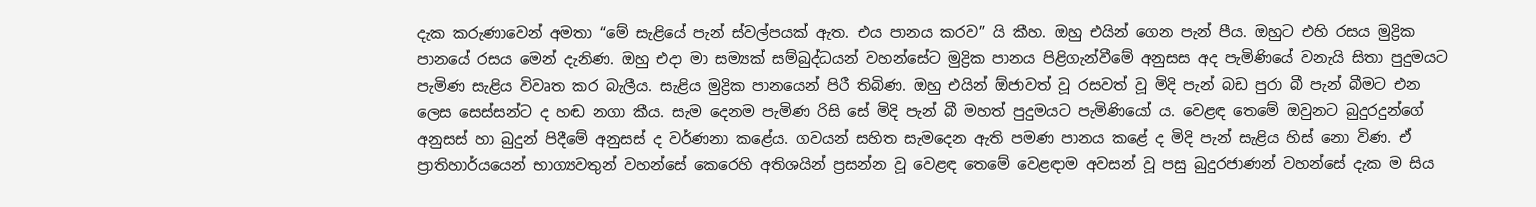දැක කරුණාවෙන් අමතා “මේ සැළියේ පැන් ස්වල්පයක් ඇත. එය පානය කරව” යි කීහ. ඔහු එයින් ගෙන පැන් පීය. ඔහුට එහි රසය මුද්‍රික පානයේ රසය මෙන් දැනිණ. ඔහු එදා මා සම්‍යක් සම්බුද්ධයන් වහන්සේට මුද්‍රික පානය පිළිගැන්වීමේ අනුසස අද පැමිණියේ වනැයි සිතා පුදුමයට පැමිණ සැළිය විවෘත කර බැලීය. සැළිය මුද්‍රික පානයෙන් පිරී තිබිණ. ඔහු එයින් ඕජාවත් වූ රසවත් වූ මිදි පැන් බඩ පුරා බී පැන් බීමට එන ලෙස සෙස්සන්ට ද හඬ නගා කීය. සැම දෙනම පැමිණ රිසි සේ මිදි පැන් බී මහත් පුදුමයට පැමිණියෝ ය. වෙළඳ තෙමේ ඔවුනට බුදුරදුන්ගේ අනුසස් හා බුදුන් පිදීමේ අනුසස් ද වර්ණනා කළේය. ගවයන් සහිත සැමදෙන ඇති පමණ පානය කළේ ද මිදි පැන් සැළිය හිස් නො විණ. ඒ ප්‍රාතිහාර්යයෙන් භාග්‍යවතුන් වහන්සේ කෙරෙහි අතිශයින් ප්‍රසන්න වූ වෙළඳ තෙමේ වෙළඳාම අවසන් වූ පසු බුදුරජාණන් වහන්සේ දැක ම සිය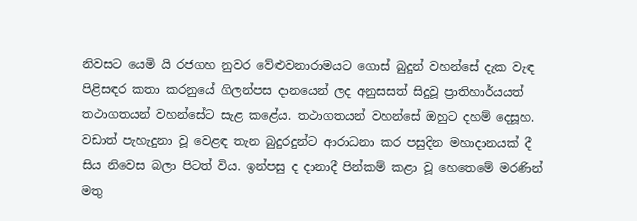නිවසට යෙමි යි රජගහ නුවර වේළුවනාරාමයට ගොස් බුදුන් වහන්සේ දැක වැඳ පිළිසඳර කතා කරනුයේ ගිලන්පස දානයෙන් ලද අනුසසත් සිදුවූ ප්‍රාතිහාර්යයත් තථාගතයන් වහන්සේට සැළ කළේය. තථාගතයන් වහන්සේ ඔහුට දහම් දෙසූහ. වඩාත් පැහැදුනා වූ වෙළඳ තැන බුදුරදුන්ට ආරාධනා කර පසුදින මහාදානයක් දී සිය නිවෙස බලා පිටත් විය. ඉන්පසු ද දානාදී පින්කම් කළා වූ හෙතෙමේ මරණින් මතු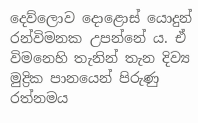දෙව්ලොව දොළොස් යොදුන් රන්විමනක උපන්නේ ය. ඒ විමනෙහි තැනින් තැන දිව්‍ය මුද්‍රික පානයෙන් පිරුණු රත්නමය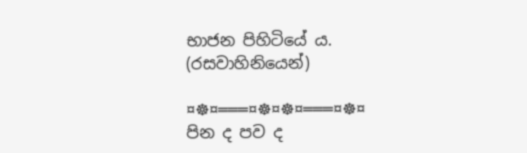භාජන පිහිටියේ ය.
(රසවාහිනියෙන්)

¤☸¤═══¤☸¤☸¤═══¤☸¤
පින ද පව ද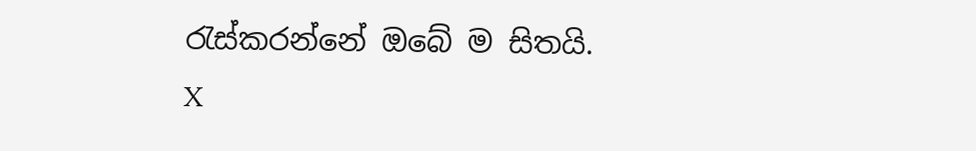රැස්කරන්නේ ඔබේ ම සිතයි.
X